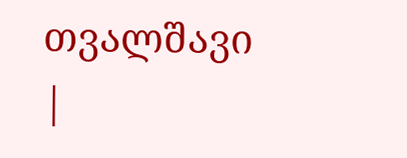თვალშავი
|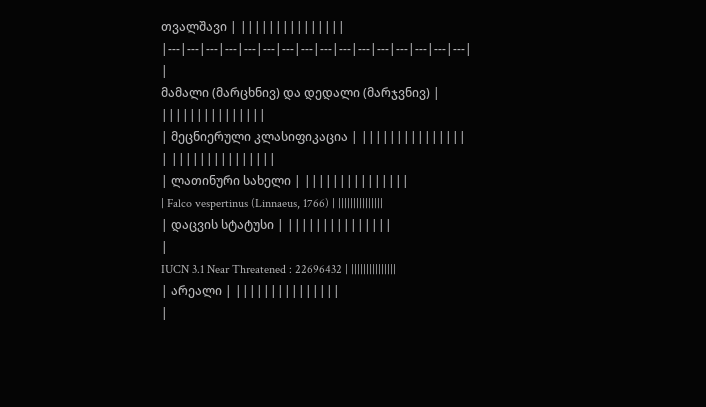თვალშავი | |||||||||||||||
|---|---|---|---|---|---|---|---|---|---|---|---|---|---|---|---|
|
მამალი (მარცხნივ) და დედალი (მარჯვნივ) | |||||||||||||||
| მეცნიერული კლასიფიკაცია | |||||||||||||||
| |||||||||||||||
| ლათინური სახელი | |||||||||||||||
| Falco vespertinus (Linnaeus, 1766) | |||||||||||||||
| დაცვის სტატუსი | |||||||||||||||
|
IUCN 3.1 Near Threatened : 22696432 | |||||||||||||||
| არეალი | |||||||||||||||
|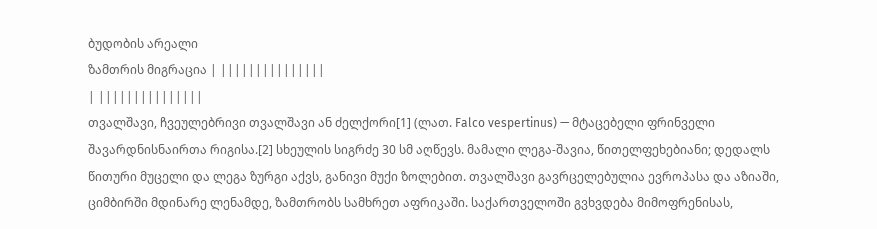ბუდობის არეალი
ზამთრის მიგრაცია | |||||||||||||||
| |||||||||||||||
თვალშავი, ჩვეულებრივი თვალშავი ან ძელქორი[1] (ლათ. Falco vespertinus) — მტაცებელი ფრინველი შავარდნისნაირთა რიგისა.[2] სხეულის სიგრძე 30 სმ აღწევს. მამალი ლეგა-შავია, წითელფეხებიანი; დედალს წითური მუცელი და ლეგა ზურგი აქვს, განივი მუქი ზოლებით. თვალშავი გავრცელებულია ევროპასა და აზიაში, ციმბირში მდინარე ლენამდე, ზამთრობს სამხრეთ აფრიკაში. საქართველოში გვხვდება მიმოფრენისას,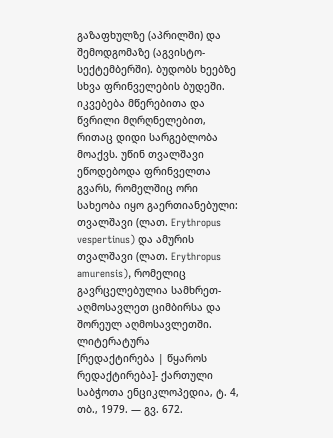გაზაფხულზე (აპრილში) და შემოდგომაზე (აგვისტო-სექტემბერში). ბუდობს ხეებზე სხვა ფრინველების ბუდეში. იკვებება მწერებითა და წვრილი მღრღნელებით, რითაც დიდი სარგებლობა მოაქვს. უწინ თვალშავი ეწოდებოდა ფრინველთა გვარს, რომელშიც ორი სახეობა იყო გაერთიანებული: თვალშავი (ლათ. Erythropus vespertinus) და ამურის თვალშავი (ლათ. Erythropus amurensis), რომელიც გავრცელებულია სამხრეთ-აღმოსავლეთ ციმბირსა და შორეულ აღმოსავლეთში.
ლიტერატურა
[რედაქტირება | წყაროს რედაქტირება]- ქართული საბჭოთა ენციკლოპედია, ტ. 4, თბ., 1979. — გვ. 672.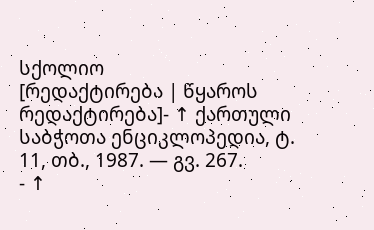სქოლიო
[რედაქტირება | წყაროს რედაქტირება]- ↑ ქართული საბჭოთა ენციკლოპედია, ტ. 11, თბ., 1987. — გვ. 267.
- ↑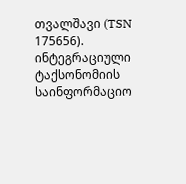თვალშავი (TSN 175656). ინტეგრაციული ტაქსონომიის საინფორმაციო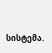სისტემა.